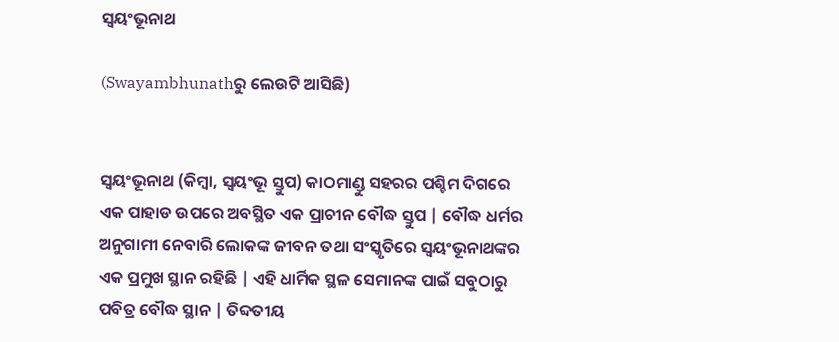ସ୍ଵୟଂଭୂନାଥ

(Swayambhunathରୁ ଲେଉଟି ଆସିଛି)


ସ୍ଵୟଂଭୂନାଥ (କିମ୍ବା, ସ୍ଵୟଂଭୂ ସ୍ତୁପ) କାଠମାଣ୍ଡୁ ସହରର ପଶ୍ଚିମ ଦିଗରେ ଏକ ପାହାଡ ଉପରେ ଅବସ୍ଥିତ ଏକ ପ୍ରାଚୀନ ବୌଦ୍ଧ ସ୍ତୁପ | ବୌଦ୍ଧ ଧର୍ମର ଅନୁଗାମୀ ନେବାରି ଲୋକଙ୍କ ଜୀବନ ତଥା ସଂସ୍କୃତିରେ ସ୍ଵୟଂଭୂନାଥଙ୍କର ଏକ ପ୍ରମୁଖ ସ୍ଥାନ ରହିଛି | ଏହି ଧାର୍ମିକ ସ୍ଥଳ ସେମାନଙ୍କ ପାଇଁ ସବୁଠାରୁ ପବିତ୍ର ବୌଦ୍ଧ ସ୍ଥାନ | ତିବ୍ଦତୀୟ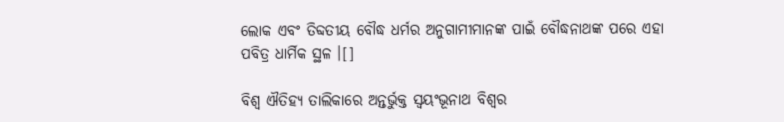ଲୋକ ଏବଂ ତିବ୍ଦତୀୟ ବୌଦ୍ଧ ଧର୍ମର ଅନୁଗାମୀମାନଙ୍କ ପାଇଁ ବୌଦ୍ଧନାଥଙ୍କ ପରେ ଏହା ପବିତ୍ର ଧାର୍ମିକ ସ୍ଥଳ ।[]

ବିଶ୍ୱ ଐତିହ୍ୟ ତାଲିକାରେ ଅନ୍ତର୍ଭୁକ୍ତ ସ୍ଵୟଂଭୂନାଥ ବିଶ୍ୱର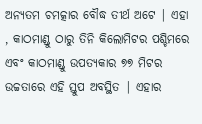ଅନ୍ୟତମ ଚମତ୍କାର ବୌଦ୍ଧ ତୀର୍ଥ ଅଟେ | ଏହା , କାଠମାଣ୍ଡୁ ଠାରୁ ତିନି କିଲୋମିଟର ପଶ୍ଚିମରେ ଏବଂ କାଠମାଣ୍ଡୁ ଉପତ୍ୟକାର ୭୭ ମିଟର ଉଚ୍ଚତାରେ ଏହି ସ୍ତୁପ ଅବସ୍ଥିତ | ଏହାର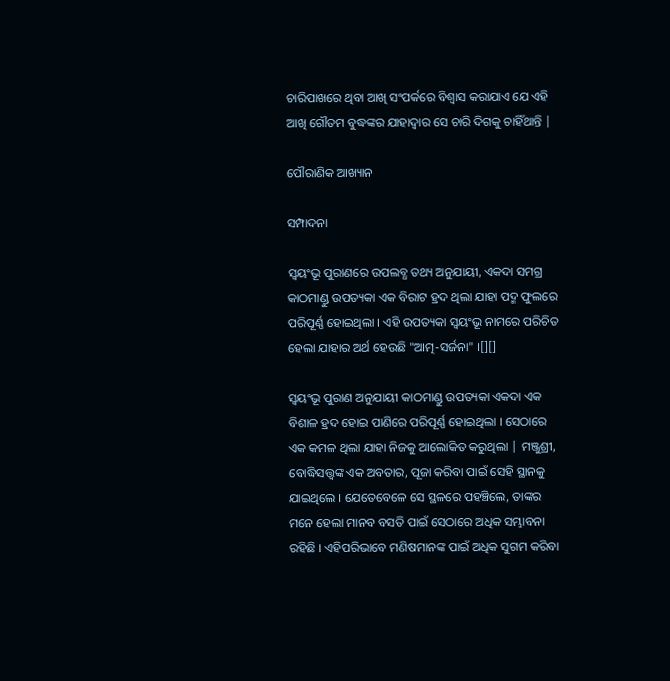ଚାରିପାଖରେ ଥିବା ଆଖି ସଂପର୍କରେ ବିଶ୍ଵାସ କରାଯାଏ ଯେ ଏହି ଆଖି ଗୌତମ ବୁଦ୍ଧଙ୍କର ଯାହାଦ୍ଵାର ସେ ଚାରି ଦିଗକୁ ଚାହିଁଥାନ୍ତି |

ପୌରାଣିକ ଆଖ୍ୟାନ

ସମ୍ପାଦନା

ସ୍ଵୟଂଭୂ ପୁରାଣରେ ଉପଲବ୍ଧ ତଥ୍ୟ ଅନୁଯାୟୀ, ଏକଦା ସମଗ୍ର କାଠମାଣ୍ଡୁ ଉପତ୍ୟକା ଏକ ବିରାଟ ହ୍ରଦ ଥିଲା ଯାହା ପଦ୍ମ ଫୁଲରେ ପରିପୂର୍ଣ୍ଣ ହୋଇଥିଲା । ଏହି ଉପତ୍ୟକା ସ୍ଵୟଂଭୂ ନାମରେ ପରିଚିତ ହେଲା ଯାହାର ଅର୍ଥ ହେଉଛି "ଆତ୍ମ-ସର୍ଜନା" ।[][]

ସ୍ଵୟଂଭୂ ପୁରାଣ ଅନୁଯାୟୀ କାଠମାଣ୍ଡୁ ଉପତ୍ୟକା ଏକଦା ଏକ ବିଶାଳ ହ୍ରଦ ହୋଇ ପାଣିରେ ପରିପୂର୍ଣ୍ଣ ହୋଇଥିଲା । ସେଠାରେ ଏକ କମଳ ଥିଲା ଯାହା ନିଜକୁ ଆଲୋକିତ କରୁଥିଲା | ମଞ୍ଜୁଶ୍ରୀ, ବୋଦ୍ଧିସତ୍ତ୍ଵଙ୍କ ଏକ ଅବତାର, ପୂଜା କରିବା ପାଇଁ ସେହି ସ୍ଥାନକୁ ଯାଇଥିଲେ । ଯେତେବେଳେ ସେ ସ୍ଥଳରେ ପହଞ୍ଚିଲେ, ତାଙ୍କର ମନେ ହେଲା ମାନବ ବସତି ପାଇଁ ସେଠାରେ ଅଧିକ ସମ୍ଭାବନା ରହିଛି । ଏହିପରିଭାବେ ମଣିଷମାନଙ୍କ ପାଇଁ ଅଧିକ ସୁଗମ କରିବା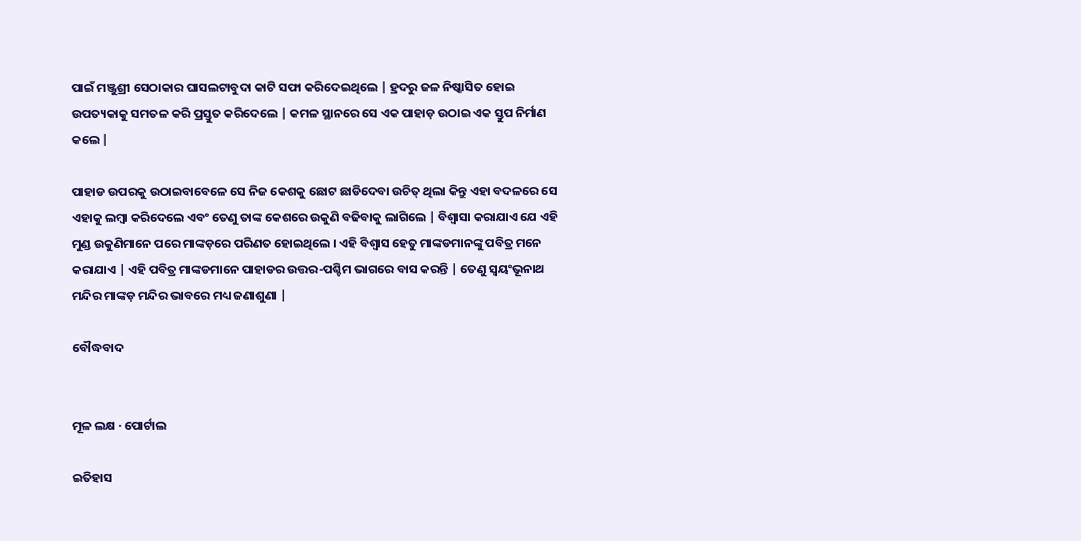ପାଇଁ ମଞ୍ଜୁଶ୍ରୀ ସେଠାକାର ଘାସଲଟାବୁଦା କାଟି ସଫା କରିଦେଇଥିଲେ | ହ୍ରଦରୁ ଜଳ ନିଷ୍କାସିତ ହୋଇ ଉପତ୍ୟକାକୁ ସମତଳ କରି ପ୍ରସ୍ତୁତ କରିଦେଲେ | କମଳ ସ୍ଥାନରେ ସେ ଏକ ପାହାଡ଼ ଉଠାଇ ଏକ ସ୍ତୁପ ନିର୍ମାଣ କଲେ |

ପାହାଡ ଉପରକୁ ଉଠାଇବାବେଳେ ସେ ନିଜ କେଶକୁ ଛୋଟ ଛାଡିଦେବା ଉଚିତ୍ ଥିଲା କିନ୍ତୁ ଏହା ବଦଳରେ ସେ ଏହାକୁ ଲମ୍ବା କରିଦେଲେ ଏବଂ ତେଣୁ ତାଙ୍କ କେଶରେ ଉକୁଣି ବଢିବାକୁ ଲାଗିଲେ | ବିଶ୍ଵାସା କରାଯାଏ ଯେ ଏହି ମୁଣ୍ଡ ଉକୁଣିମାନେ ପରେ ମାଙ୍କଡ଼ରେ ପରିଣତ ହୋଇଥିଲେ । ଏହି ବିଶ୍ଵାସ ହେତୁ ମାଙ୍କଡମାନଙ୍କୁ ପବିତ୍ର ମନେ କରାଯାଏ | ଏହି ପବିତ୍ର ମାଙ୍କଡମାନେ ପାହାଡର ଉତ୍ତର-ପଶ୍ଚିମ ଭାଗରେ ବାସ କରନ୍ତି | ତେଣୁ ସ୍ଵୟଂଭୂନାଥ ମନ୍ଦିର ମାଙ୍କଡ଼ ମନ୍ଦିର ଭାବରେ ମଧ୍ୟ ଜଣାଶୁଣା |

ବୌଦ୍ଧବାଦ


ମୂଳ ଲକ୍ଷ · ପୋର୍ଟାଲ

ଇତିହାସ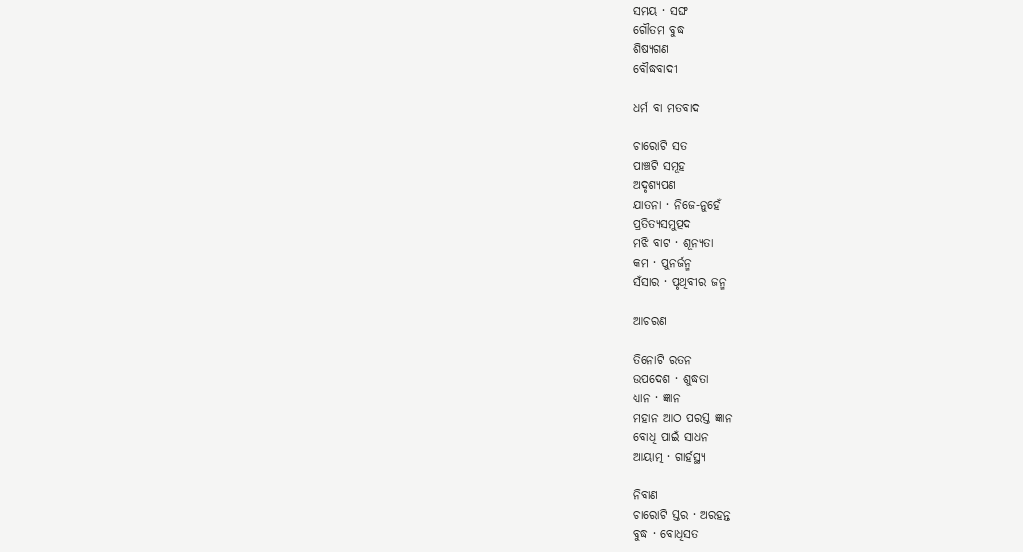ସମୟ · ସଙ୍ଘ
ଗୌତମ ବୁଦ୍ଧ
ଶିଷ୍ୟଗଣ
ବୌଦ୍ଧବାଦୀ

ଧର୍ମ ବା ମତବାଦ

ଚାରୋଟି ସତ
ପାଞ୍ଚଟି ସମୂହ
ଅଦୃଶ୍ୟପଣ
ଯାତନା · ନିଜେ-ନୁହେଁ
ପ୍ରତିତ୍ୟସମୁତ୍ପଦ
ମଝି ବାଟ · ଶୂନ୍ୟତା
କମ · ପୁନର୍ଜନ୍ମ
ସଁସାର · ପୃଥିବୀର ଜନ୍ମ

ଆଚରଣ

ତିନୋଟି ରତନ
ଉପଦେଶ · ଶୁଦ୍ଧତା
ଧ୍ୟାନ · ଜ୍ଞାନ
ମହାନ ଆଠ ପରସ୍ତ ଜ୍ଞାନ
ବୋଧି ପାଇଁ ସାଧନ
ଆୟାତ୍ମ · ଗାର୍ହସ୍ଥ୍ୟ

ନିବାଣ
ଚାରୋଟି ସ୍ତର · ଅରହନ୍ତ
ବୁଦ୍ଧ · ବୋଧିସତ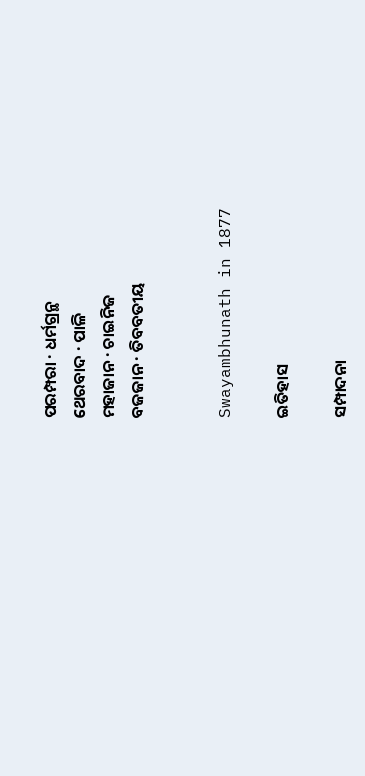ପରମ୍ପରା · ଧର୍ମଗ୍ରନ୍ଥ
ଥେରବାଦ · ପାଳି
ମହାଜାନ · ଚାଇନିଜ
ବଜଜାନ · ତିବବତୀୟ


Swayambhunath in 1877

ଇତିହାସ

ସମ୍ପାଦନା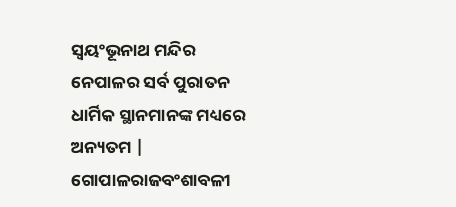ସ୍ଵୟଂଭୂନାଥ ମନ୍ଦିର ନେପାଳର ସର୍ବ ପୁରାତନ ଧାର୍ମିକ ସ୍ଥାନମାନଙ୍କ ମଧ୍ୟରେ ଅନ୍ୟତମ | ଗୋପାଳରାଜବଂଶାବଳୀ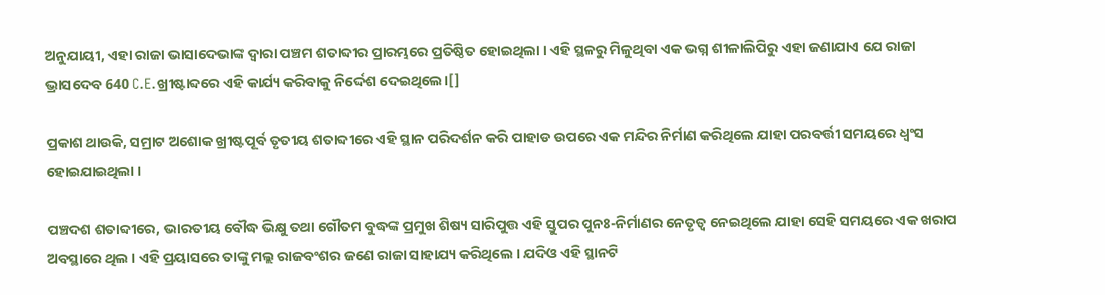ଅନୁଯାୟୀ, ଏହା ରାଜା ଭାସାଦେଭାଙ୍କ ଦ୍ଵାରା ପଞ୍ଚମ ଶତାବ୍ଦୀର ପ୍ରାରମ୍ଭରେ ପ୍ରତିଷ୍ଠିତ ହୋଇଥିଲା । ଏହି ସ୍ଥଳରୁ ମିଳୁଥିବା ଏକ ଭଗ୍ନ ଶୀଳାଲିପିରୁ ଏହା ଜଣାଯାଏ ଯେ ରାଜା ଭ୍ରାସଦେବ 640 C.E.ଖ୍ରୀଷ୍ଟାବ୍ଦରେ ଏହି କାର୍ଯ୍ୟ କରିବାକୁ ନିର୍ଦ୍ଦେଶ ଦେଇଥିଲେ।[]

ପ୍ରକାଶ ଥାଉକି, ସମ୍ରାଟ ଅଶୋକ ଖ୍ରୀଷ୍ଟପୂର୍ବ ତୃତୀୟ ଶତାବ୍ଦୀରେ ଏହି ସ୍ଥାନ ପରିଦର୍ଶନ କରି ପାହାଡ ଉପରେ ଏକ ମନ୍ଦିର ନିର୍ମାଣ କରିଥିଲେ ଯାହା ପରବର୍ତ୍ତୀ ସମୟରେ ଧ୍ୱଂସ ହୋଇଯାଇଥିଲା ।

ପଞ୍ଚଦଶ ଶତାବ୍ଦୀରେ, ଭାରତୀୟ ବୌଦ୍ଧ ଭିକ୍ଷୁ ତଥା ଗୌତମ ବୁଦ୍ଧଙ୍କ ପ୍ରମୁଖ ଶିଷ୍ୟ ସାରିପୁତ୍ତ ଏହି ସ୍ତୁପର ପୁନଃ-ନିର୍ମାଣର ନେତୃତ୍ୱ ନେଇଥିଲେ ଯାହା ସେହି ସମୟରେ ଏକ ଖରାପ ଅବସ୍ଥାରେ ଥିଲ । ଏହି ପ୍ରୟାସରେ ତାଙ୍କୁ ମଲ୍ଲ ରାଜବଂଶର ଜଣେ ରାଜା ସାହାଯ୍ୟ କରିଥିଲେ । ଯଦିଓ ଏହି ସ୍ଥାନଟି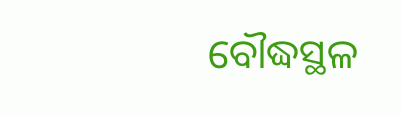ବୌଦ୍ଧସ୍ଥଳ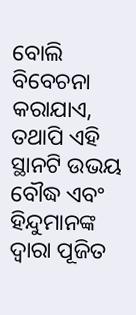ବୋଲି ବିବେଚନା କରାଯାଏ, ତଥାପି ଏହି ସ୍ଥାନଟି ଉଭୟ ବୌଦ୍ଧ ଏବଂ ହିନ୍ଦୁମାନଙ୍କ ଦ୍ୱାରା ପୂଜିତ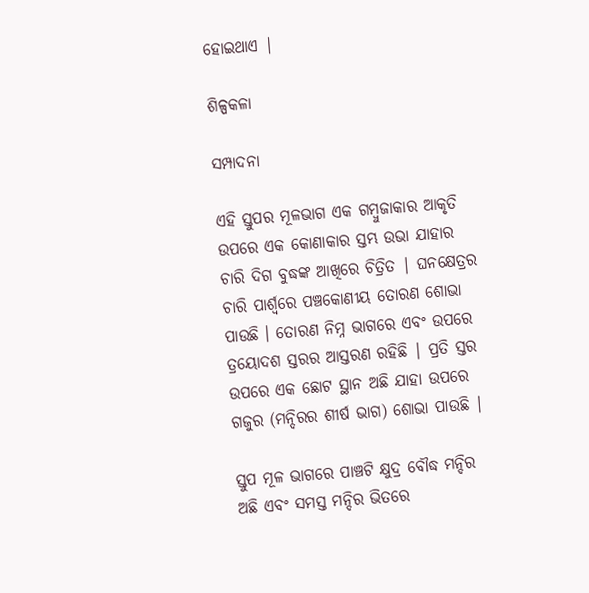ହୋଇଥାଏ |

ଶିଳ୍ପକଳା

ସମ୍ପାଦନା

ଏହି ସ୍ତୁପର ମୂଳଭାଗ ଏକ ଗମ୍ବୁଜାକାର ଆକୃତି ଉପରେ ଏକ କୋଣାକାର ସ୍ତମ୍ଭ ଉଭା ଯାହାର ଚାରି ଦିଗ ବୁଦ୍ଧଙ୍କ ଆଖିରେ ଚିତ୍ରିତ | ଘନକ୍ଷେତ୍ରର ଚାରି ପାର୍ଶ୍ଵରେ ପଞ୍ଚକୋଣୀୟ ତୋରଣ ଶୋଭା ପାଉଛି । ତୋରଣ ନିମ୍ନ ଭାଗରେ ଏବଂ ଉପରେ ତ୍ରୟୋଦଶ ସ୍ତରର ଆସ୍ତରଣ ରହିଛି | ପ୍ରତି ସ୍ତର ଉପରେ ଏକ ଛୋଟ ସ୍ଥାନ ଅଛି ଯାହା ଉପରେ ଗଜୁର (ମନ୍ଦିରର ଶୀର୍ଷ ଭାଗ) ଶୋଭା ପାଉଛି |

ସ୍ତୁପ ମୂଳ ଭାଗରେ ପାଞ୍ଚଟି କ୍ଷୁଦ୍ର ବୌଦ୍ଧ ମନ୍ଦିର ଅଛି ଏବଂ ସମସ୍ତ ମନ୍ଦିର ଭିତରେ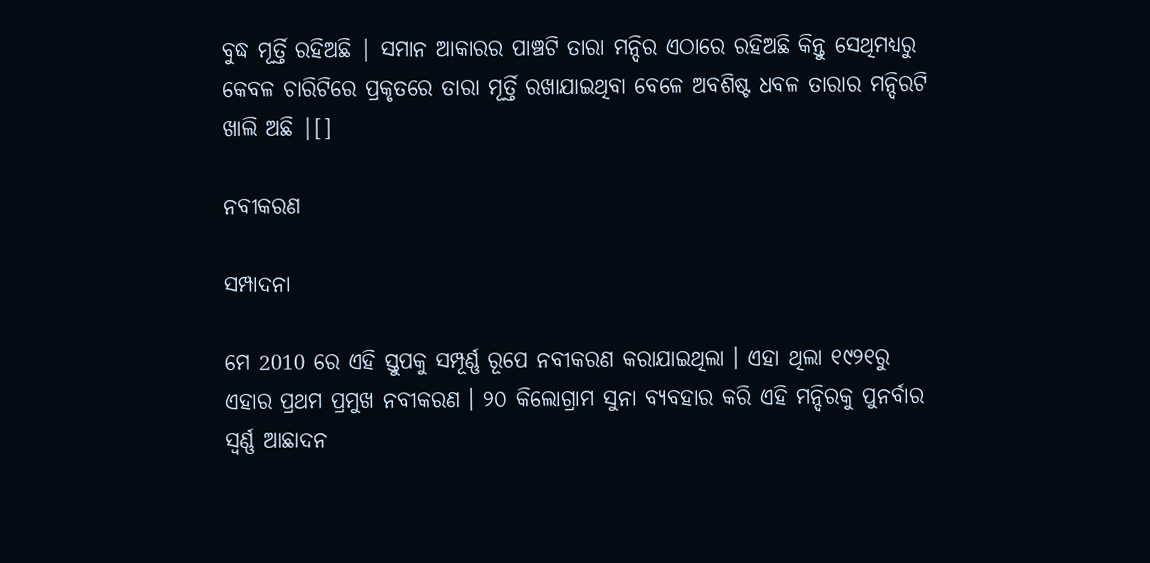ବୁଦ୍ଧ ମୂର୍ତ୍ତି ରହିଅଛି | ସମାନ ଆକାରର ପାଞ୍ଚଟି ତାରା ମନ୍ଦିର ଏଠାରେ ରହିଅଛି କିନ୍ତୁ ସେଥିମଧ୍ୟରୁ କେବଳ ଚାରିଟିରେ ପ୍ରକୃତରେ ତାରା ମୂର୍ତ୍ତି ରଖାଯାଇଥିବା ବେଳେ ଅବଶିଷ୍ଟ ଧବଳ ତାରାର ମନ୍ଦିରଟି ଖାଲି ଅଛି |[]

ନବୀକରଣ

ସମ୍ପାଦନା

ମେ 2010 ରେ ଏହି ସ୍ତୁପକୁ ସମ୍ପୂର୍ଣ୍ଣ ରୂପେ ନବୀକରଣ କରାଯାଇଥିଲା । ଏହା ଥିଲା ୧୯୨୧ରୁ ଏହାର ପ୍ରଥମ ପ୍ରମୁଖ ନବୀକରଣ । ୨୦ କିଲୋଗ୍ରାମ ସୁନା ବ୍ୟବହାର କରି ଏହି ମନ୍ଦିରକୁ ପୁନର୍ବାର ସ୍ଵର୍ଣ୍ଣ ଆଛାଦନ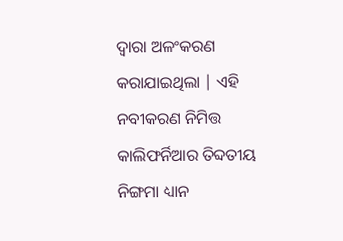ଦ୍ଵାରା ଅଳଂକରଣ କରାଯାଇଥିଲା | ଏହି ନବୀକରଣ ନିମିତ୍ତ କାଲିଫର୍ନିଆର ତିବ୍ଦତୀୟ ନିଙ୍ଗମା ଧ୍ୟାନ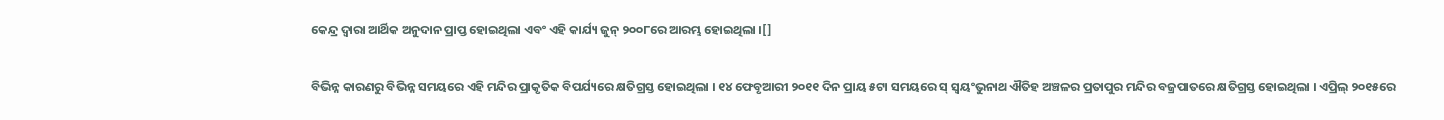କେନ୍ଦ୍ର ଦ୍ୱାରା ଆର୍ଥିକ ଅନୁଦାନ ପ୍ରାପ୍ତ ହୋଇଥିଲା ଏବଂ ଏହି କାର୍ଯ୍ୟ ଜୁନ୍ ୨୦୦୮ରେ ଆରମ୍ଭ ହୋଇଥିଲା ।[]

ବିଭିନ୍ନ କାରଣରୁ ବିଭିନ୍ନ ସମୟରେ ଏହି ମନ୍ଦିର ପ୍ରାକୃତିକ ବିପର୍ଯ୍ୟରେ କ୍ଷତିଗ୍ରସ୍ତ ହୋଇଥିଲା । ୧୪ ଫେବୃଆରୀ ୨୦୧୧ ଦିନ ପ୍ରାୟ ୫ଟା ସମୟରେ ସ୍ ସ୍ଵୟଂଭୁନାଥ ଐତିହ ଅଞ୍ଚଳର ପ୍ରତାପୁର ମନ୍ଦିର ବଜ୍ରପାତରେ କ୍ଷତିଗ୍ରସ୍ତ ହୋଇଥିଲା । ଏପ୍ରିଲ୍ ୨୦୧୫ରେ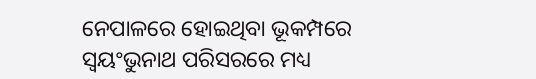ନେପାଳରେ ହୋଇଥିବା ଭୂକମ୍ପରେ ସ୍ଵୟଂଭୁନାଥ ପରିସରରେ ମଧ୍ୟ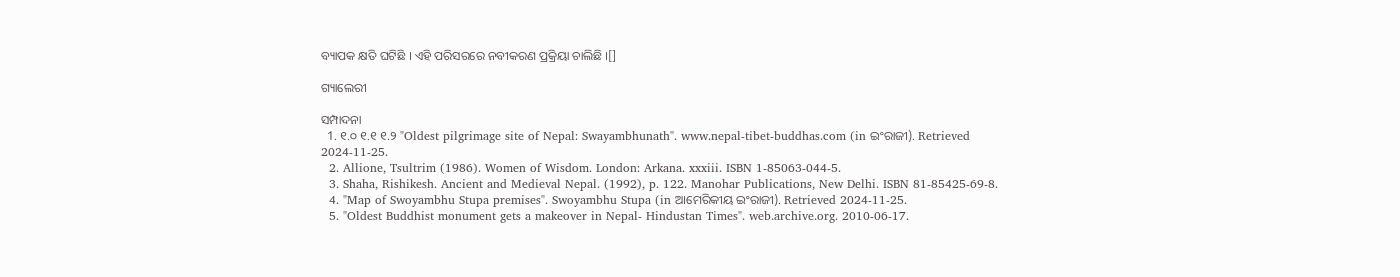ବ୍ୟାପକ କ୍ଷତି ଘଟିଛି । ଏହି ପରିସରରେ ନବୀକରଣ ପ୍ରକ୍ରିୟା ଚାଲିଛି ।[]

ଗ୍ୟାଲେରୀ

ସମ୍ପାଦନା
  1. ୧.୦ ୧.୧ ୧.୨ "Oldest pilgrimage site of Nepal: Swayambhunath". www.nepal-tibet-buddhas.com (in ଇଂରାଜୀ). Retrieved 2024-11-25.
  2. Allione, Tsultrim (1986). Women of Wisdom. London: Arkana. xxxiii. ISBN 1-85063-044-5.
  3. Shaha, Rishikesh. Ancient and Medieval Nepal. (1992), p. 122. Manohar Publications, New Delhi. ISBN 81-85425-69-8.
  4. "Map of Swoyambhu Stupa premises". Swoyambhu Stupa (in ଆମେରିକୀୟ ଇଂରାଜୀ). Retrieved 2024-11-25.
  5. "Oldest Buddhist monument gets a makeover in Nepal- Hindustan Times". web.archive.org. 2010-06-17.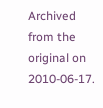Archived from the original on 2010-06-17.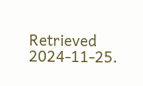Retrieved 2024-11-25.